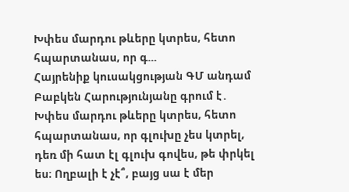Խփես մարդու թևերը կտրես, հետո հպարտանաս, որ գ...
Հայրենիք կուսակցության ԳՄ անդամ Բաբկեն Հարությունյանը գրում է․
Խփես մարդու թևերը կտրես, հետո հպարտանաս, որ գլուխը չես կտրել, դեռ մի հատ էլ գլուխ գովես, թե փրկել ես։ Ողբալի է չէ՞, բայց սա է մեր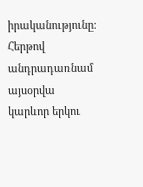իրականությունը։ Հերթով անդրադառնամ այսօրվա կարևոր երկու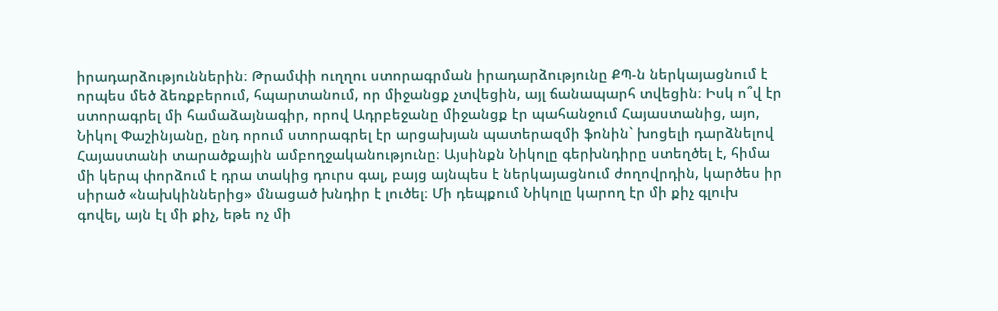իրադարձություններին։ Թրամփի ուղղու ստորագրման իրադարձությունը ՔՊ-ն ներկայացնում է որպես մեծ ձեռքբերում, հպարտանում, որ միջանցք չտվեցին, այլ ճանապարհ տվեցին։ Իսկ ո՞վ էր ստորագրել մի համաձայնագիր, որով Ադրբեջանը միջանցք էր պահանջում Հայաստանից, այո, Նիկոլ Փաշինյանը, ընդ որում ստորագրել էր արցախյան պատերազմի ֆոնին` խոցելի դարձնելով Հայաստանի տարածքային ամբողջականությունը։ Այսինքն Նիկոլը գերխնդիրը ստեղծել է, հիմա մի կերպ փորձում է դրա տակից դուրս գալ, բայց այնպես է ներկայացնում ժողովրդին, կարծես իր սիրած «նախկիններից» մնացած խնդիր է լուծել։ Մի դեպքում Նիկոլը կարող էր մի քիչ գլուխ գովել, այն էլ մի քիչ, եթե ոչ մի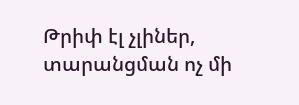Թրիփ էլ չլիներ, տարանցման ոչ մի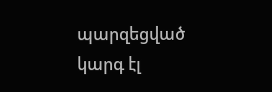պարզեցված կարգ էլ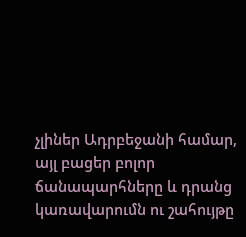չլիներ Ադրբեջանի համար, այլ բացեր բոլոր ճանապարհները և դրանց կառավարումն ու շահույթը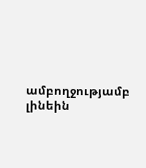ամբողջությամբ լինեին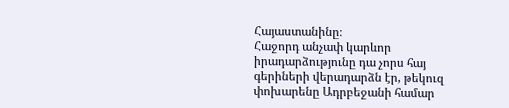Հայաստանինը։
Հաջորդ անչափ կարևոր իրադարձությունը դա չորս հայ գերիների վերադարձն էր, թեկուզ փոխարենը Ադրբեջանի համար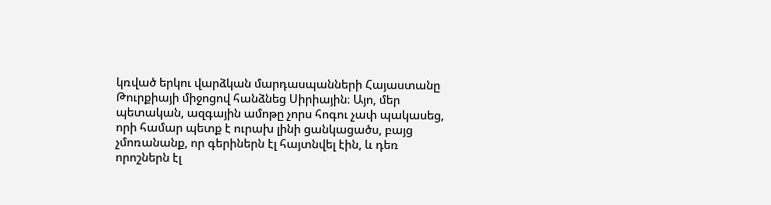կռված երկու վարձկան մարդասպանների Հայաստանը Թուրքիայի միջոցով հանձնեց Սիրիային։ Այո, մեր պետական, ազգային ամոթը չորս հոգու չափ պակասեց, որի համար պետք է ուրախ լինի ցանկացածս, բայց չմոռանանք, որ գերիներն էլ հայտնվել էին, և դեռ որոշներն էլ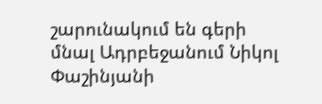շարունակում են գերի մնալ Ադրբեջանում Նիկոլ Փաշինյանի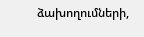ձախողումների,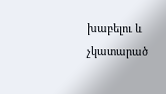խաբելու և չկատարած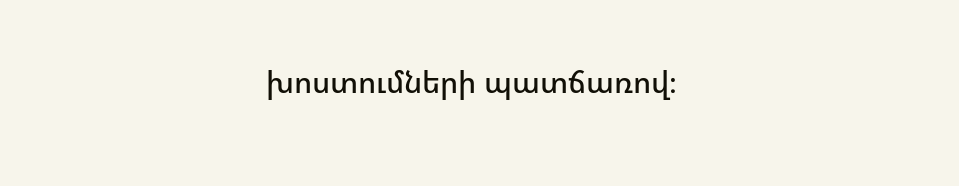խոստումների պատճառով։